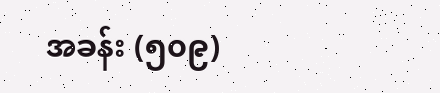အခန်း (၅၀၉)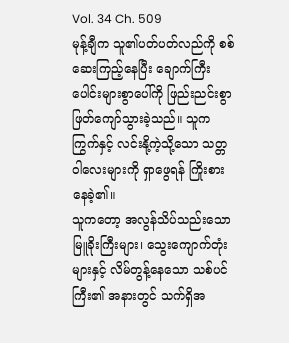Vol. 34 Ch. 509
မုန့်ချီက သူ၏ပတ်ပတ်လည်ကို စစ်ဆေးကြည့်နေပြီး ချောက်ကြီးပေါင်းများစွာပေါ်ကို ဖြည်းညင်းစွာ ဖြတ်ကျော်သွားခဲ့သည်။ သူက ကြွက်နှင့် လင်းနို့ကဲ့သို့သော သတ္တဝါလေးများကို ရှာဖွေရန် ကြိုးစားနေခဲ့၏။
သူကတော့ အလွန်သိပ်သည်းသော မြူခိုးကြီးများ၊ သွေးကျောက်တုံးများနှင့် လိမ်တွန့်နေသော သစ်ပင်ကြီး၏ အနားတွင် သက်ရှိအ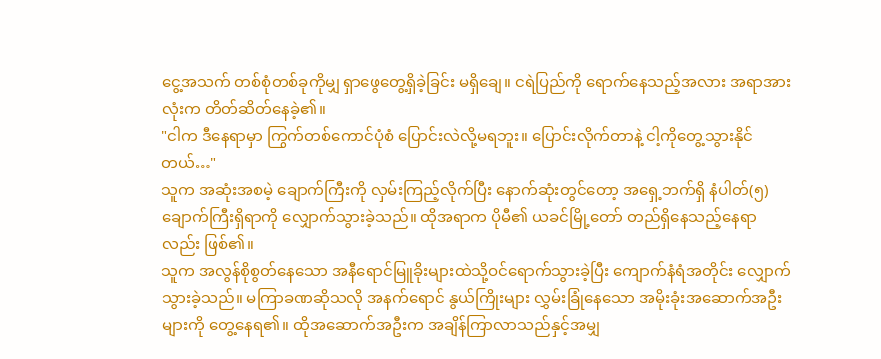ငွေ့အသက် တစ်စုံတစ်ခုကိုမျှ ရှာဖွေတွေ့ရှိခဲ့ခြင်း မရှိချေ။ ငရဲပြည်ကို ရောက်နေသည့်အလား အရာအားလုံးက တိတ်ဆိတ်နေခဲ့၏။
"ငါက ဒီနေရာမှာ ကြွက်တစ်ကောင်ပုံစံ ပြောင်းလဲလို့မရဘူး။ ပြောင်းလိုက်တာနဲ့ ငါ့ကိုတွေ့သွားနိုင်တယ်…"
သူက အဆုံးအစမဲ့ ချောက်ကြီးကို လှမ်းကြည့်လိုက်ပြီး နောက်ဆုံးတွင်တော့ အရှေ့ဘက်ရှိ နံပါတ်(၅)ချောက်ကြီးရှိရာကို လျှောက်သွားခဲ့သည်။ ထိုအရာက ပိုမီ၏ ယခင်မြို့တော် တည်ရှိနေသည့်နေရာလည်း ဖြစ်၏။
သူက အလွန်စိုစွတ်နေသော အနီရောင်မြူခိုးများထဲသို့ဝင်ရောက်သွားခဲ့ပြီး ကျောက်နံရံအတိုင်း လျှောက်သွားခဲ့သည်။ မကြာခဏဆိုသလို အနက်ရောင် နွယ်ကြိုးများ လွှမ်းခြုံနေသော အမိုးခုံးအဆောက်အဦးများကို တွေ့နေရ၏။ ထိုအဆောက်အဦးက အချိန်ကြာလာသည်နှင့်အမျှ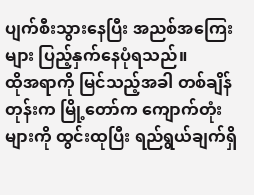ပျက်စီးသွားနေပြီး အညစ်အကြေးများ ပြည့်နှက်နေပုံရသည်။
ထိုအရာကို မြင်သည့်အခါ တစ်ချိန်တုန်းက မြို့တော်က ကျောက်တုံးများကို ထွင်းထုပြီး ရည်ရွယ်ချက်ရှိ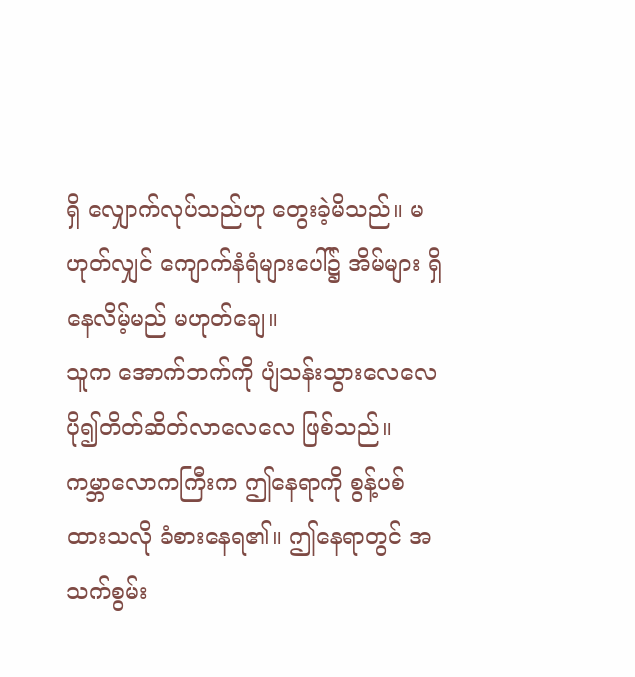ရှိ လျှောက်လုပ်သည်ဟု တွေးခဲ့မိသည်။ မဟုတ်လျှင် ကျောက်နံရံများပေါ်၌ အိမ်များ ရှိနေလိမ့်မည် မဟုတ်ချေ။
သူက အောက်ဘက်ကို ပျံသန်းသွားလေလေ ပို၍တိတ်ဆိတ်လာလေလေ ဖြစ်သည်။ ကမ္ဘာလောကကြီးက ဤနေရာကို စွန့်ပစ်ထားသလို ခံစားနေရ၏။ ဤနေရာတွင် အသက်စွမ်း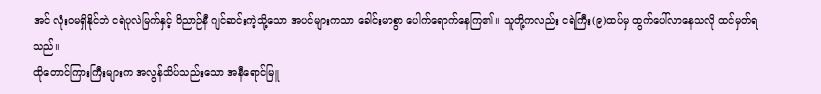အင် လုံးဝမရှိနိုင်ဘဲ ငရဲပုလဲမြက်နှင့် ဝိညာဉ်နီ ဂျင်ဆင်းကဲ့သို့သော အပင်များကသာ ခေါင်းမာစွာ ပေါက်ရောက်နေကြ၏။ သူတို့ကလည်း ငရဲကြီး(၉)ထပ်မှ ထွက်ပေါ်လာနေသလို ထင်မှတ်ရသည်။
ထိုတောင်ကြားကြီးများက အလွန်သိပ်သည်းသော အနီရောင်မြူ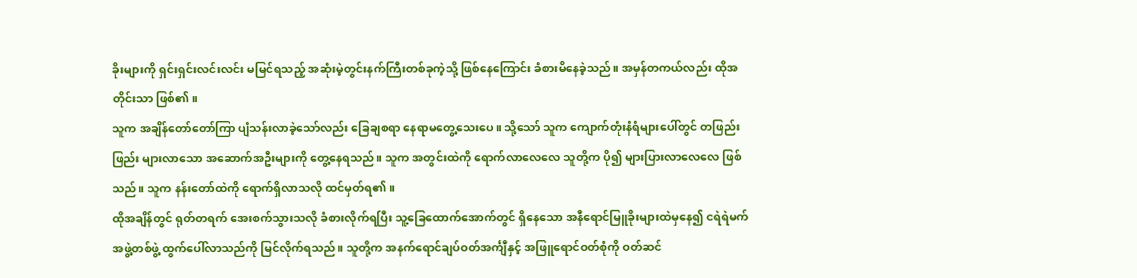ခိုးများကို ရှင်းရှင်းလင်းလင်း မမြင်ရသည့် အဆုံးမဲ့တွင်းနက်ကြီးတစ်ခုကဲ့သို့ ဖြစ်နေကြောင်း ခံစားမိနေခဲ့သည်။ အမှန်တကယ်လည်း ထိုအတိုင်းသာ ဖြစ်၏။
သူက အချိန်တော်တော်ကြာ ပျံသန်းလာခဲ့သော်လည်း ခြေချစရာ နေရာမတွေ့သေးပေ။ သို့သော် သူက ကျောက်တုံးနံရံများပေါ်တွင် တဖြည်းဖြည်း များလာသော အဆောက်အဦးများကို တွေ့နေရသည်။ သူက အတွင်းထဲကို ရောက်လာလေလေ သူတို့က ပို၍ များပြားလာလေလေ ဖြစ်သည်။ သူက နန်းတော်ထဲကို ရောက်ရှိလာသလို ထင်မှတ်ရ၏။
ထိုအချိန်တွင် ရုတ်တရက် အေးစက်သွားသလို ခံစားလိုက်ရပြီး သူ့ခြေထောက်အောက်တွင် ရှိနေသော အနီရောင်မြူခိုးများထဲမှနေ၍ ငရဲရဲမက်အဖွဲ့တစ်ဖွဲ့ ထွက်ပေါ်လာသည်ကို မြင်လိုက်ရသည်။ သူတို့က အနက်ရောင်ချပ်ဝတ်အင်္ကျီနှင့် အဖြူရောင်ဝတ်စုံကို ဝတ်ဆင်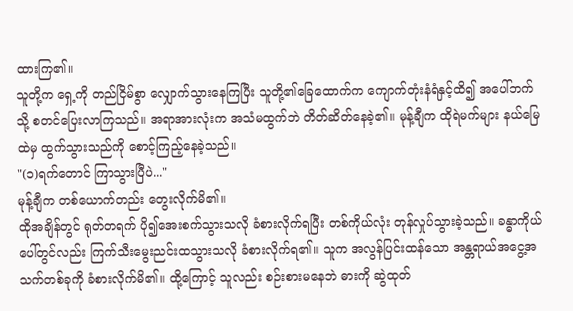ထားကြ၏။
သူတို့က ရှေ့ကို တည်ငြိမ်စွာ လျှောက်သွားနေကြပြီး သူတို့၏ခြေထောက်က ကျောက်တုံးနံရံနှင့်ထိ၍ အပေါ်ဘက်သို့ စတင်ပြေးလာကြသည်။ အရာအားလုံးက အသံမထွက်ဘဲ တိတ်ဆိတ်နေခဲ့၏။ မုန့်ချီက ထိုရဲမက်များ နယ်မြေထဲမှ ထွက်သွားသည်ကို စောင့်ကြည့်နေခဲ့သည်။
"(၁)ရက်တောင် ကြာသွားပြီပဲ..."
မုန့်ချီက တစ်ယောက်တည်း တွေးလိုက်မိ၏။
ထိုအချိန်တွင် ရုတ်တရက် ပို၍အေးစက်သွားသလို ခံစားလိုက်ရပြီး တစ်ကိုယ်လုံး တုန်လှုပ်သွားခဲ့သည်။ ခန္ဓာကိုယ်ပေါ်တွင်လည်း ကြက်သီးမွေးညင်းထသွားသလို ခံစားလိုက်ရ၏။ သူက အလွန်ပြင်းထန်သော အန္တရာယ်အငွေ့အသက်တစ်ခုကို ခံစားလိုက်မိ၏။ ထို့ကြောင့် သူလည်း စဉ်းစားမနေဘဲ ဓားကို ဆွဲထုတ်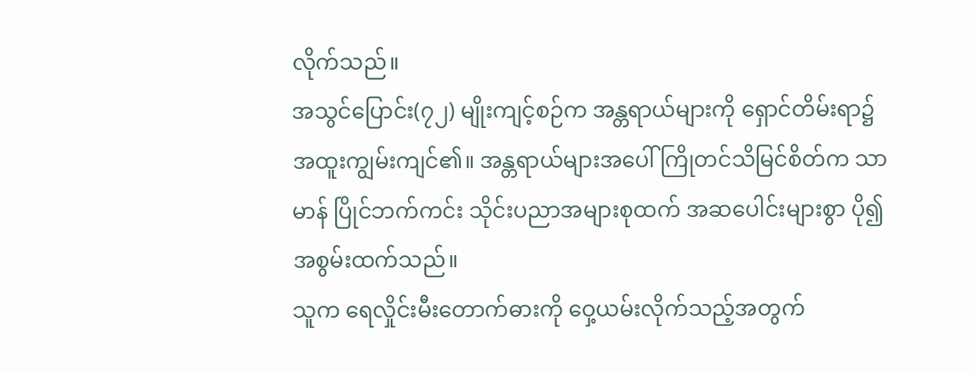လိုက်သည်။
အသွင်ပြောင်း(၇၂) မျိုးကျင့်စဉ်က အန္တရာယ်များကို ရှောင်တိမ်းရာ၌ အထူးကျွမ်းကျင်၏။ အန္တရာယ်များအပေါ် ကြိုတင်သိမြင်စိတ်က သာမာန် ပြိုင်ဘက်ကင်း သိုင်းပညာအများစုထက် အဆပေါင်းများစွာ ပို၍ အစွမ်းထက်သည်။
သူက ရေလှိုင်းမီးတောက်ဓားကို ဝှေ့ယမ်းလိုက်သည့်အတွက်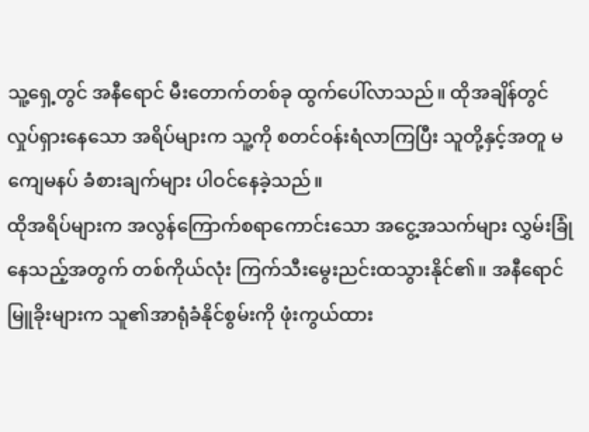သူ့ရှေ့တွင် အနီရောင် မီးတောက်တစ်ခု ထွက်ပေါ်လာသည်။ ထိုအချိန်တွင် လှုပ်ရှားနေသော အရိပ်များက သူ့ကို စတင်ဝန်းရံလာကြပြီး သူတို့နှင့်အတူ မကျေမနပ် ခံစားချက်များ ပါဝင်နေခဲ့သည်။
ထိုအရိပ်များက အလွန်ကြောက်စရာကောင်းသော အငွေ့အသက်များ လွှမ်းခြုံနေသည့်အတွက် တစ်ကိုယ်လုံး ကြက်သီးမွေးညင်းထသွားနိုင်၏။ အနီရောင်မြူခိုးများက သူ၏အာရုံခံနိုင်စွမ်းကို ဖုံးကွယ်ထား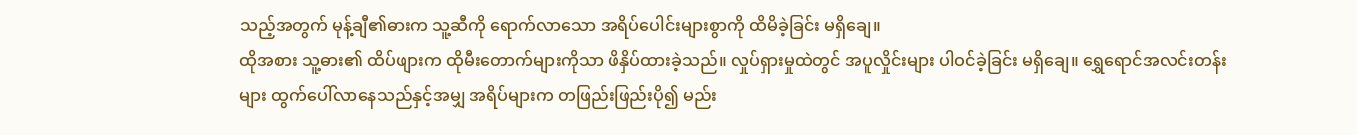သည့်အတွက် မုန့်ချီ၏ဓားက သူ့ဆီကို ရောက်လာသော အရိပ်ပေါင်းများစွာကို ထိမိခဲ့ခြင်း မရှိချေ။
ထိုအစား သူ့ဓား၏ ထိပ်ဖျားက ထိုမီးတောက်များကိုသာ ဖိနှိပ်ထားခဲ့သည်။ လှုပ်ရှားမှုထဲတွင် အပူလှိုင်းများ ပါဝင်ခဲ့ခြင်း မရှိချေ။ ရွှေရောင်အလင်းတန်းများ ထွက်ပေါ်လာနေသည်နှင့်အမျှ အရိပ်များက တဖြည်းဖြည်းပို၍ မည်း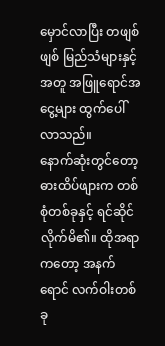မှောင်လာပြီး တဖျစ်ဖျစ် မြည်သံများနှင့်အတူ အဖြူရောင်အငွေ့များ ထွက်ပေါ်လာသည်။
နောက်ဆုံးတွင်တော့ ဓားထိပ်ဖျားက တစ်စုံတစ်ခုနှင့် ရင်ဆိုင်လိုက်မိ၏။ ထိုအရာကတော့ အနက်ရောင် လက်ဝါးတစ်ခု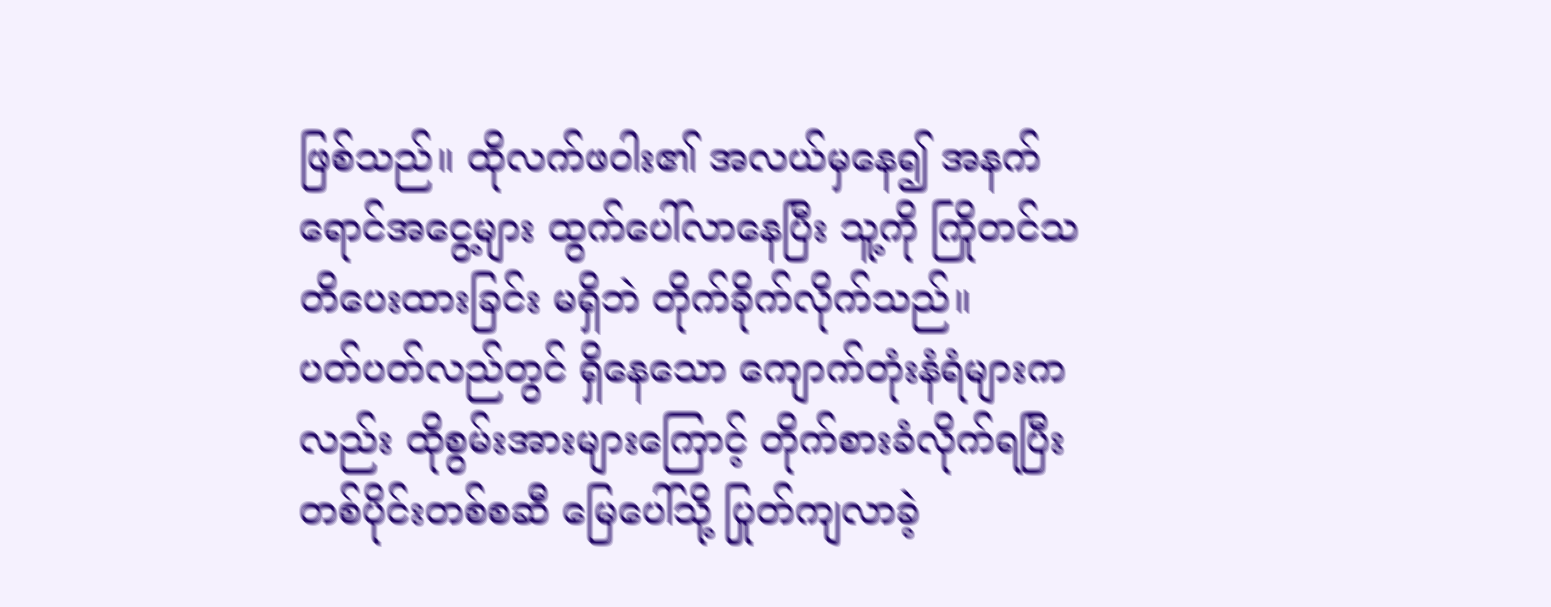ဖြစ်သည်။ ထိုလက်ဖဝါး၏ အလယ်မှနေ၍ အနက်ရောင်အငွေ့များ ထွက်ပေါ်လာနေပြီး သူ့ကို ကြိုတင်သတိပေးထားခြင်း မရှိဘဲ တိုက်ခိုက်လိုက်သည်။
ပတ်ပတ်လည်တွင် ရှိနေသော ကျောက်တုံးနံရံများကလည်း ထိုစွမ်းအားများကြောင့် တိုက်စားခံလိုက်ရပြီး တစ်ပိုင်းတစ်စဆီ မြေပေါ်သို့ ပြုတ်ကျလာခဲ့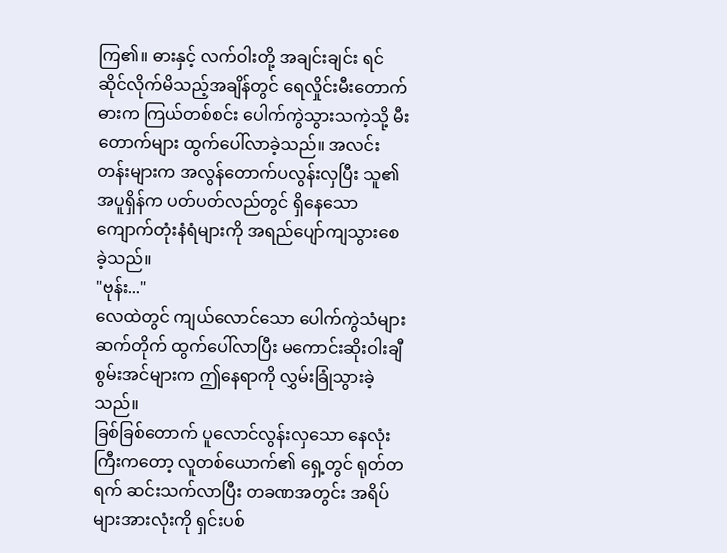ကြ၏။ ဓားနှင့် လက်ဝါးတို့ အချင်းချင်း ရင်ဆိုင်လိုက်မိသည့်အချိန်တွင် ရေလှိုင်းမီးတောက်ဓားက ကြယ်တစ်စင်း ပေါက်ကွဲသွားသကဲ့သို့ မီးတောက်များ ထွက်ပေါ်လာခဲ့သည်။ အလင်းတန်းများက အလွန်တောက်ပလွန်းလှပြီး သူ၏အပူရှိန်က ပတ်ပတ်လည်တွင် ရှိနေသော ကျောက်တုံးနံရံများကို အရည်ပျော်ကျသွားစေခဲ့သည်။
"ဗုန်း..."
လေထဲတွင် ကျယ်လောင်သော ပေါက်ကွဲသံများ ဆက်တိုက် ထွက်ပေါ်လာပြီး မကောင်းဆိုးဝါးချီစွမ်းအင်များက ဤနေရာကို လွှမ်းခြုံသွားခဲ့သည်။
ခြစ်ခြစ်တောက် ပူလောင်လွန်းလှသော နေလုံးကြီးကတော့ လူတစ်ယောက်၏ ရှေ့တွင် ရုတ်တရက် ဆင်းသက်လာပြီး တခဏအတွင်း အရိပ်များအားလုံးကို ရှင်းပစ်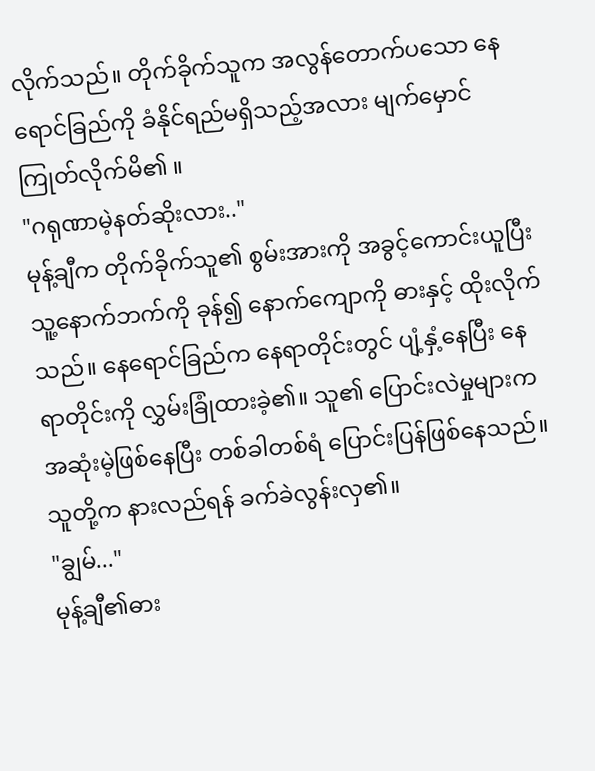လိုက်သည်။ တိုက်ခိုက်သူက အလွန်တောက်ပသော နေရောင်ခြည်ကို ခံနိုင်ရည်မရှိသည့်အလား မျက်မှောင်ကြုတ်လိုက်မိ၏ ။
"ဂရုဏာမဲ့နတ်ဆိုးလား.."
မုန့်ချီက တိုက်ခိုက်သူ၏ စွမ်းအားကို အခွင့်ကောင်းယူပြီး သူ့နောက်ဘက်ကို ခုန်၍ နောက်ကျောကို ဓားနှင့် ထိုးလိုက်သည်။ နေရောင်ခြည်က နေရာတိုင်းတွင် ပျံ့နှံ့နေပြီး နေရာတိုင်းကို လွှမ်းခြုံထားခဲ့၏။ သူ၏ ပြောင်းလဲမှုများက အဆုံးမဲ့ဖြစ်နေပြီး တစ်ခါတစ်ရံ ပြောင်းပြန်ဖြစ်နေသည်။ သူတို့က နားလည်ရန် ခက်ခဲလွန်းလှ၏။
"ချွမ်..."
မုန့်ချီ၏ဓား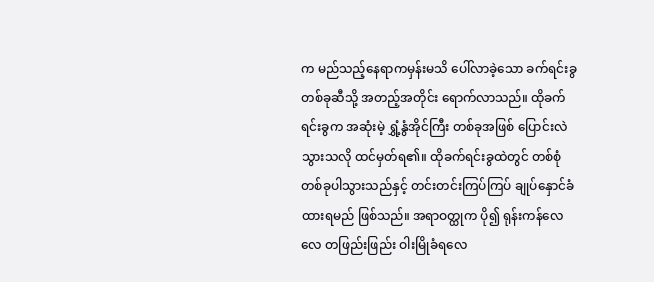က မည်သည့်နေရာကမှန်းမသိ ပေါ်လာခဲ့သော ခက်ရင်းခွတစ်ခုဆီသို့ အတည့်အတိုင်း ရောက်လာသည်။ ထိုခက်ရင်းခွက အဆုံးမဲ့ ရွှံ့နွံအိုင်ကြီး တစ်ခုအဖြစ် ပြောင်းလဲသွားသလို ထင်မှတ်ရ၏။ ထိုခက်ရင်းခွထဲတွင် တစ်စုံတစ်ခုပါသွားသည်နှင့် တင်းတင်းကြပ်ကြပ် ချုပ်နှောင်ခံထားရမည် ဖြစ်သည်။ အရာဝတ္ထုက ပို၍ ရုန်းကန်လေလေ တဖြည်းဖြည်း ဝါးမြိုခံရလေ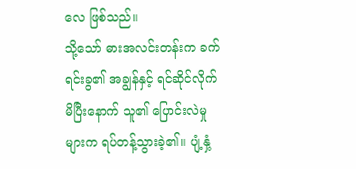လေ ဖြစ်သည်။
သို့သော် ဓားအလင်းတန်းက ခက်ရင်းခွ၏ အချွန်နှင့် ရင်ဆိုင်လိုက်မိပြီးနောက် သူ၏ ပြောင်းလဲမှုများက ရပ်တန့်သွားခဲ့၏။ ပျံ့နှံ့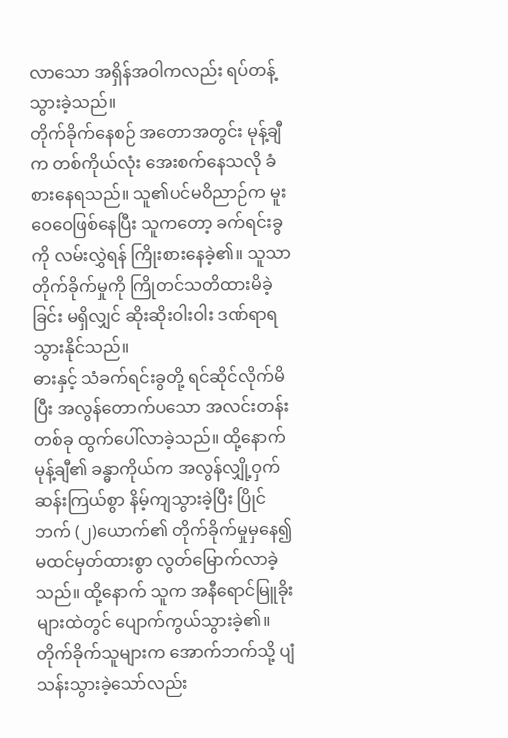လာသော အရှိန်အဝါကလည်း ရပ်တန့်သွားခဲ့သည်။
တိုက်ခိုက်နေစဉ် အတောအတွင်း မုန့်ချီက တစ်ကိုယ်လုံး အေးစက်နေသလို ခံစားနေရသည်။ သူ၏ပင်မဝိညာဉ်က မူးဝေဝေဖြစ်နေပြီး သူကတော့ ခက်ရင်းခွကို လမ်းလွှဲရန် ကြိုးစားနေခဲ့၏။ သူသာ တိုက်ခိုက်မှုကို ကြိုတင်သတိထားမိခဲ့ခြင်း မရှိလျှင် ဆိုးဆိုးဝါးဝါး ဒဏ်ရာရသွားနိုင်သည်။
ဓားနှင့် သံခက်ရင်းခွတို့ ရင်ဆိုင်လိုက်မိပြီး အလွန်တောက်ပသော အလင်းတန်းတစ်ခု ထွက်ပေါ်လာခဲ့သည်။ ထို့နောက် မုန့်ချီ၏ ခန္ဓာကိုယ်က အလွန်လျှို့ဝှက်ဆန်းကြယ်စွာ နိမ့်ကျသွားခဲ့ပြီး ပြိုင်ဘက် (၂)ယောက်၏ တိုက်ခိုက်မှုမှနေ၍ မထင်မှတ်ထားစွာ လွတ်မြောက်လာခဲ့သည်။ ထို့နောက် သူက အနီရောင်မြူခိုးများထဲတွင် ပျောက်ကွယ်သွားခဲ့၏။
တိုက်ခိုက်သူများက အောက်ဘက်သို့ ပျံသန်းသွားခဲ့သော်လည်း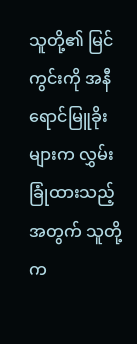သူတို့၏ မြင်ကွင်းကို အနီရောင်မြူခိုးများက လွှမ်းခြုံထားသည့်အတွက် သူတို့က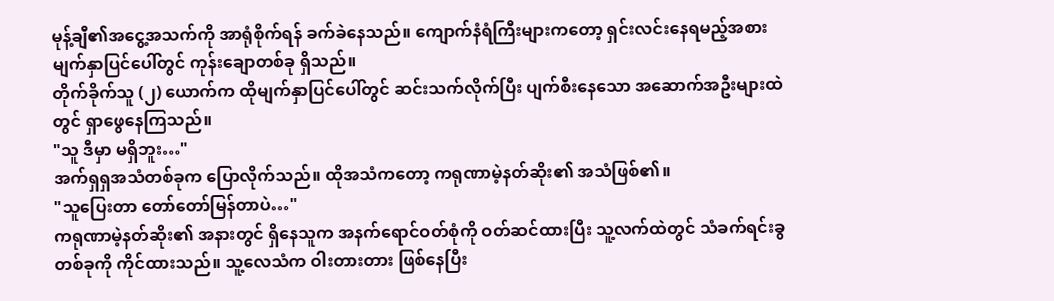မုန့်ချီ၏အငွေ့အသက်ကို အာရုံစိုက်ရန် ခက်ခဲနေသည်။ ကျောက်နံရံကြီးများကတော့ ရှင်းလင်းနေရမည့်အစား မျက်နှာပြင်ပေါ်တွင် ကုန်းချောတစ်ခု ရှိသည်။
တိုက်ခိုက်သူ (၂) ယောက်က ထိုမျက်နှာပြင်ပေါ်တွင် ဆင်းသက်လိုက်ပြီး ပျက်စီးနေသော အဆောက်အဦးများထဲတွင် ရှာဖွေနေကြသည်။
"သူ ဒီမှာ မရှိဘူး…"
အက်ရှရှအသံတစ်ခုက ပြောလိုက်သည်။ ထိုအသံကတော့ ကရုဏာမဲ့နတ်ဆိုး၏ အသံဖြစ်၏။
"သူပြေးတာ တော်တော်မြန်တာပဲ…"
ကရုဏာမဲ့နတ်ဆိုး၏ အနားတွင် ရှိနေသူက အနက်ရောင်ဝတ်စုံကို ဝတ်ဆင်ထားပြီး သူ့လက်ထဲတွင် သံခက်ရင်းခွတစ်ခုကို ကိုင်ထားသည်။ သူ့လေသံက ဝါးတားတား ဖြစ်နေပြီး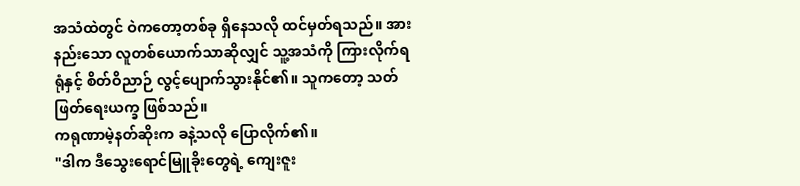အသံထဲတွင် ဝဲကတော့တစ်ခု ရှိနေသလို ထင်မှတ်ရသည်။ အားနည်းသော လူတစ်ယောက်သာဆိုလျှင် သူ့အသံကို ကြားလိုက်ရရုံနှင့် စိတ်ဝိညာဉ် လွင့်ပျောက်သွားနိုင်၏။ သူကတော့ သတ်ဖြတ်ရေးယက္ခ ဖြစ်သည်။
ကရုဏာမဲ့နတ်ဆိုးက ခနဲ့သလို ပြောလိုက်၏။
"ဒါက ဒီသွေးရောင်မြူခိုးတွေရဲ့ ကျေးဇူး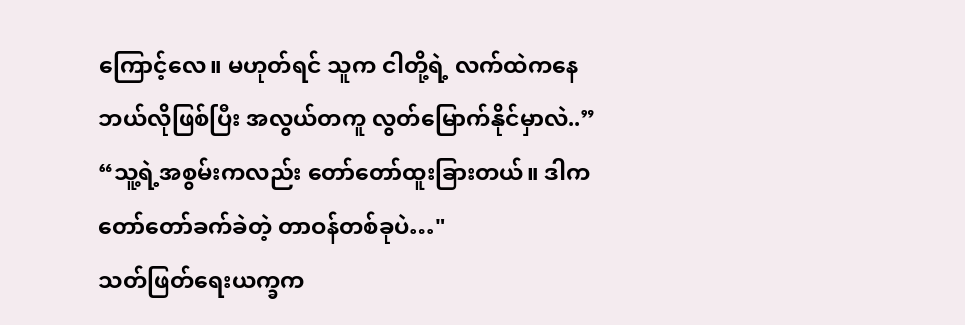ကြောင့်လေ။ မဟုတ်ရင် သူက ငါတို့ရဲ့ လက်ထဲကနေ ဘယ်လိုဖြစ်ပြီး အလွယ်တကူ လွတ်မြောက်နိုင်မှာလဲ..”
“သူ့ရဲ့အစွမ်းကလည်း တော်တော်ထူးခြားတယ်။ ဒါကတော်တော်ခက်ခဲတဲ့ တာဝန်တစ်ခုပဲ…"
သတ်ဖြတ်ရေးယက္ခက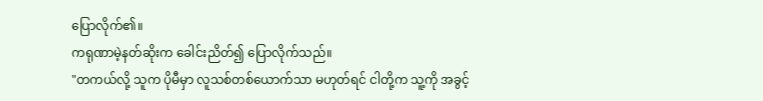ပြောလိုက်၏။
ကရုဏာမဲ့နတ်ဆိုးက ခေါင်းညိတ်၍ ပြောလိုက်သည်။
"တကယ်လို့ သူက ပိုမီမှာ လူသစ်တစ်ယောက်သာ မဟုတ်ရင် ငါတို့က သူ့ကို အခွင့်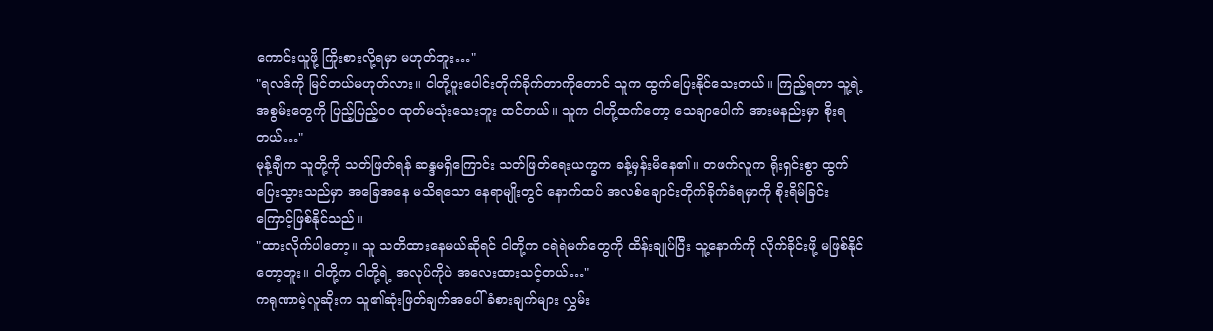ကောင်းယူဖို့ ကြိုးစားလို့ရမှာ မဟုတ်ဘူး…"
"ရလဒ်ကို မြင်တယ်မဟုတ်လား။ ငါတို့ပူးပေါင်းတိုက်ခိုက်တာကိုတောင် သူက ထွက်ပြေးနိုင်သေးတယ်။ ကြည့်ရတာ သူ့ရဲ့အစွမ်းတွေကို ပြည့်ပြည့်ဝဝ ထုတ်မသုံးသေးဘူး ထင်တယ်။ သူက ငါတို့ထက်တော့ သေချာပေါက် အားမနည်းမှာ စိုးရတယ်…"
မုန့်ချီက သူတို့ကို သတ်ဖြတ်ရန် ဆန္ဒမရှိကြောင်း သတ်ဖြတ်ရေးယက္ခက ခန့်မှန်းမိနေ၏။ တဖက်လူက ရိုးရှင်းစွာ ထွက်ပြေးသွားသည်မှာ အခြေအနေ မသိရသော နေရာမျိုးတွင် နောက်ထပ် အလစ်ချောင်းတိုက်ခိုက်ခံရမှာကို စိုးရိမ်ခြင်းကြောင့်ဖြစ်နိုင်သည်။
"ထားလိုက်ပါတော့။ သူ သတိထားနေမယ်ဆိုရင် ငါတို့က ငရဲရဲမက်တွေကို ထိန်းချုပ်ပြီး သူ့နောက်ကို လိုက်ခိုင်းဖို့ မဖြစ်နိုင်တော့ဘူး။ ငါတို့က ငါတို့ရဲ့ အလုပ်ကိုပဲ အလေးထားသင့်တယ်…"
ကရုဏာမဲ့လူဆိုးက သူ၏ဆုံးဖြတ်ချက်အပေါ် ခံစားချက်များ လွှမ်း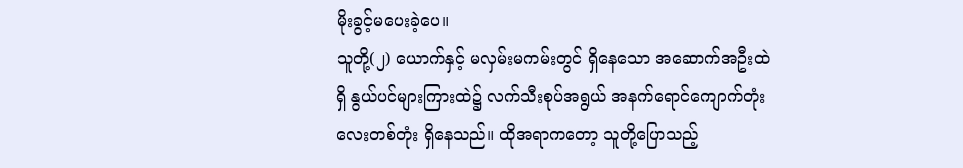မိုးခွင့်မပေးခဲ့ပေ။
သူတို့(၂) ယောက်နှင့် မလှမ်းမကမ်းတွင် ရှိနေသော အဆောက်အဦးထဲရှိ နွယ်ပင်များကြားထဲ၌ လက်သီးစုပ်အရွယ် အနက်ရောင်ကျောက်တုံးလေးတစ်တုံး ရှိနေသည်။ ထိုအရာကတော့ သူတို့ပြောသည့်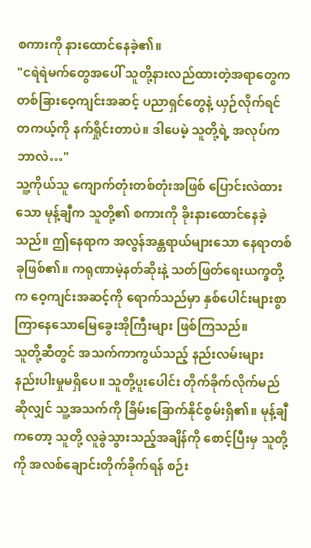စကားကို နားထောင်နေခဲ့၏။
"ငရဲရဲမက်တွေအပေါ် သူတို့နားလည်ထားတဲ့အရာတွေက တစ်ခြားဝေ့ကျင်းအဆင့် ပညာရှင်တွေနဲ့ ယှဉ်လိုက်ရင် တကယ့်ကို နက်ရှိုင်းတာပဲ။ ဒါပေမဲ့ သူတို့ရဲ့ အလုပ်ကဘာလဲ…"
သူ့ကိုယ်သူ ကျောက်တုံးတစ်တုံးအဖြစ် ပြောင်းလဲထားသော မုန့်ချီက သူတို့၏ စကားကို ခိုးနားထောင်နေခဲ့သည်။ ဤနေရာက အလွန်အန္တရာယ်များသော နေရာတစ်ခုဖြစ်၏။ ကရုဏာမဲ့နတ်ဆိုးနဲ့ သတ်ဖြတ်ရေးယက္ခတို့က ဝေ့ကျင်းအဆင့်ကို ရောက်သည်မှာ နှစ်ပေါင်းများစွာ ကြာနေသောမြေခွေးအိုကြီးများ ဖြစ်ကြသည်။
သူတို့ဆီတွင် အသက်ကာကွယ်သည့် နည်းလမ်းများ နည်းပါးမှုမရှိပေ။ သူတို့ပူးပေါင်း တိုက်ခိုက်လိုက်မည်ဆိုလျှင် သူ့အသက်ကို ခြိမ်းခြောက်နိုင်စွမ်းရှိ၏။ မုန့်ချီကတော့ သူတို့ လူခွဲသွားသည့်အချိန်ကို စောင့်ပြီးမှ သူတို့ကို အလစ်ချောင်းတိုက်ခိုက်ရန် စဉ်း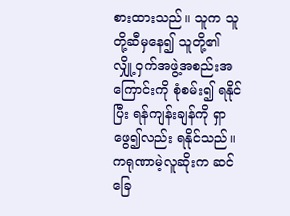စားထားသည်။ သူက သူတို့ဆီမှနေ၍ သူတို့၏ လျှို့ဝှက်အဖွဲ့အစည်းအကြောင်းကို စုံစမ်း၍ ရနိုင်ပြီး ရန်ကျန်းချန်ကို ရှာဖွေ၍လည်း ရနိုင်သည်။
ကရုဏာမဲ့လူဆိုးက ဆင်ခြေ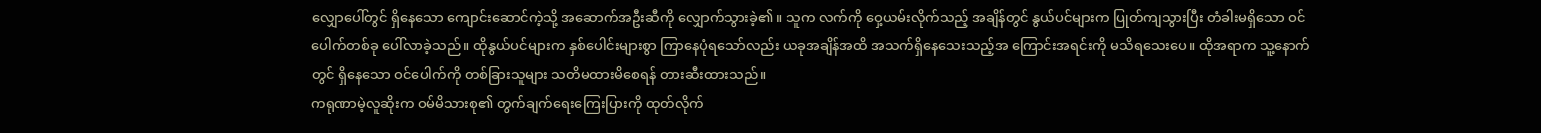လျှောပေါ်တွင် ရှိနေသော ကျောင်းဆောင်ကဲ့သို့ အဆောက်အဦးဆီကို လျှောက်သွားခဲ့၏။ သူက လက်ကို ဝှေ့ယမ်းလိုက်သည့် အချိန်တွင် နွယ်ပင်များက ပြုတ်ကျသွားပြီး တံခါးမရှိသော ဝင်ပေါက်တစ်ခု ပေါ်လာခဲ့သည်။ ထိုနွယ်ပင်များက နှစ်ပေါင်းများစွာ ကြာနေပုံရသော်လည်း ယခုအချိန်အထိ အသက်ရှိနေသေးသည့်အ ကြောင်းအရင်းကို မသိရသေးပေ။ ထိုအရာက သူ့နောက်တွင် ရှိနေသော ဝင်ပေါက်ကို တစ်ခြားသူများ သတိမထားမိစေရန် တားဆီးထားသည်။
ကရုဏာမဲ့လူဆိုးက ဝမ်မိသားစု၏ တွက်ချက်ရေးကြေးပြားကို ထုတ်လိုက်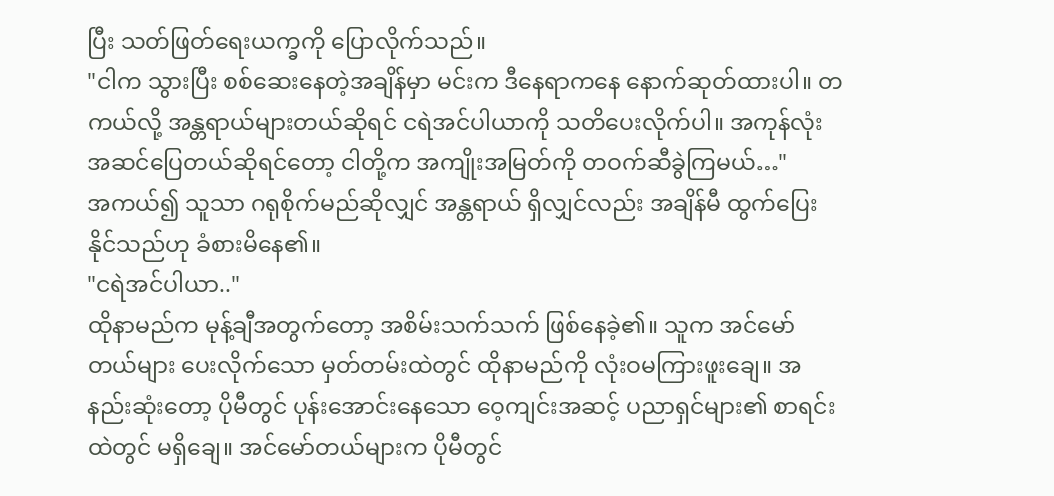ပြီး သတ်ဖြတ်ရေးယက္ခကို ပြောလိုက်သည်။
"ငါက သွားပြီး စစ်ဆေးနေတဲ့အချိန်မှာ မင်းက ဒီနေရာကနေ နောက်ဆုတ်ထားပါ။ တကယ်လို့ အန္တရာယ်များတယ်ဆိုရင် ငရဲအင်ပါယာကို သတိပေးလိုက်ပါ။ အကုန်လုံး အဆင်ပြေတယ်ဆိုရင်တော့ ငါတို့က အကျိုးအမြတ်ကို တဝက်ဆီခွဲကြမယ်…"
အကယ်၍ သူသာ ဂရုစိုက်မည်ဆိုလျှင် အန္တရာယ် ရှိလျှင်လည်း အချိန်မီ ထွက်ပြေးနိုင်သည်ဟု ခံစားမိနေ၏။
"ငရဲအင်ပါယာ.."
ထိုနာမည်က မုန့်ချီအတွက်တော့ အစိမ်းသက်သက် ဖြစ်နေခဲ့၏။ သူက အင်မော်တယ်များ ပေးလိုက်သော မှတ်တမ်းထဲတွင် ထိုနာမည်ကို လုံးဝမကြားဖူးချေ။ အနည်းဆုံးတော့ ပိုမီတွင် ပုန်းအောင်းနေသော ဝေ့ကျင်းအဆင့် ပညာရှင်များ၏ စာရင်းထဲတွင် မရှိချေ။ အင်မော်တယ်များက ပိုမီတွင်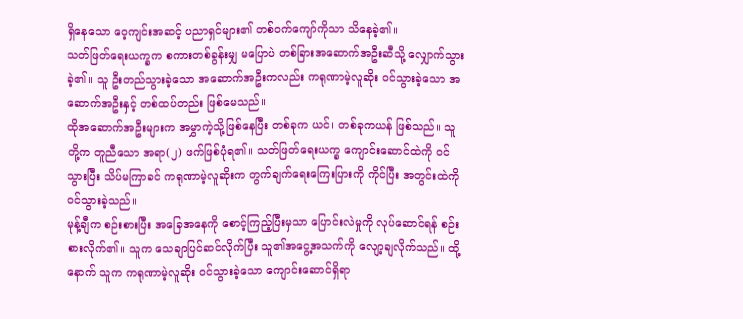ရှိနေသော ဝေ့ကျင်းအဆင့် ပညာရှင်များ၏ တစ်ဝက်ကျော်ကိုသာ သိနေခဲ့၏။
သတ်ဖြတ်ရေးယက္ခက စကားတစ်ခွန်းမျှ မပြောပဲ တစ်ခြားအဆောက်အဦးဆီသို့ လျှောက်သွားခဲ့၏။ သူ ဦးတည်သွားခဲ့သော အဆောက်အဦးကလည်း ကရုဏာမဲ့လူဆိုး ဝင်သွားခဲ့သော အဆောက်အဦးနှင့် တစ်ထပ်တည်း ဖြစ်မေသည်။
ထိုအဆောက်အဦးများက အမွှာကဲ့သို့ဖြစ်နေပြီး တစ်ခုက ယင်၊ တစ်ခုကယန် ဖြစ်သည်။ သူတို့က တူညီသော အရာ(၂) ဖက်ဖြစ်ပုံရ၏။ သတ်ဖြတ်ရေးယက္ခ ကျောင်းဆောင်ထဲကို ဝင်သွားပြီး သိပ်မကြာခင် ကရုဏာမဲ့လူဆိုးက တွက်ချက်ရေးကြေးပြားကို ကိုင်ပြီး အတွင်းထဲကို ဝင်သွားခဲ့သည်။
မုန့်ချီက စဉ်းစားပြီး အခြေအနေကို စောင့်ကြည့်ပြီးမှသာ ပြောင်းလဲမှုကို လုပ်ဆောင်ရန် စဉ်းစားလိုက်၏။ သူက သေချာပြင်ဆင်လိုက်ပြီး သူ၏အငွေ့အသက်ကို လျော့ချလိုက်သည်။ ထို့နောက် သူက ကရုဏာမဲ့လူဆိုး ဝင်သွားခဲ့သော ကျောင်းဆောင်ရှိရာ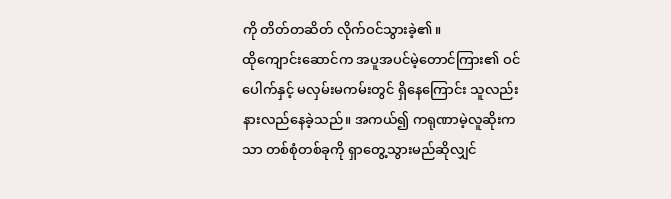ကို တိတ်တဆိတ် လိုက်ဝင်သွားခဲ့၏။
ထိုကျောင်းဆောင်က အပူအပင်မဲ့တောင်ကြား၏ ဝင်ပေါက်နှင့် မလှမ်းမကမ်းတွင် ရှိနေကြောင်း သူလည်း နားလည်နေခဲ့သည်။ အကယ်၍ ကရုဏာမဲ့လူဆိုးကသာ တစ်စုံတစ်ခုကို ရှာတွေ့သွားမည်ဆိုလျှင်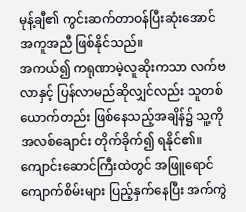မုန့်ချီ၏ ကွင်းဆက်တာဝန်ပြီးဆုံးအောင် အကူအညီ ဖြစ်နိုင်သည်။
အကယ်၍ ကရုဏာမဲ့လူဆိုးကသာ လက်ဗလာနှင့် ပြန်လာမည်ဆိုလျှင်လည်း သူတစ်ယောက်တည်း ဖြစ်နေသည့်အချိန်၌ သူ့ကို အလစ်ချောင်း တိုက်ခိုက်၍ ရနိုင်၏။
ကျောင်းဆောင်ကြီးထဲတွင် အဖြူရောင်ကျောက်စိမ်းများ ပြည့်နှက်နေပြီး အက်ကွဲ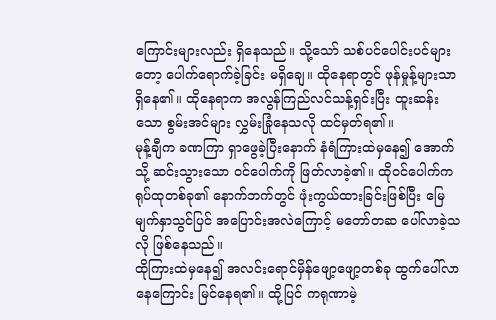ကြောင်းများလည်း ရှိနေသည်။ သို့သော် သစ်ပင်ပေါင်းပင်များတော့ ပေါက်ရောက်ခဲ့ခြင်း မရှိချေ။ ထိုနေရာတွင် ဖုန်မှုန့်များသာ ရှိနေ၏။ ထိုနေရာက အလွန်ကြည်လင်သန့်ရှင်းပြီး ထူးဆန်းသော စွမ်းအင်များ လွှမ်းခြုံနေသလို ထင်မှတ်ရ၏။
မုန့်ချီက ခဏကြာ ရှာဖွေခဲ့ပြီးနောက် နံရံကြားထဲမှနေ၍ အောက်သို့ ဆင်းသွားသော ဝင်ပေါက်ကို ဖြတ်လာခဲ့၏။ ထိုဝင်ပေါက်က ရုပ်ထုတစ်ခု၏ နောက်ဘက်တွင် ဖုံးကွယ်ထားခြင်းဖြစ်ပြီး မြေမျက်နှာသွင်ပြင် အပြောင်းအလဲကြောင့် မတော်တဆ ပေါ်လာခဲ့သလို ဖြစ်နေသည်။
ထိုကြားထဲမှနေ၍ အလင်းရောင်မှိန်ဖျော့ဖျော့တစ်ခု ထွက်ပေါ်လာနေကြောင်း မြင်နေရ၏။ ထို့ပြင် ကရုဏာမဲ့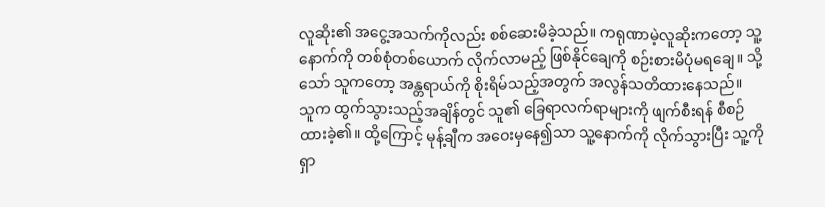လူဆိုး၏ အငွေ့အသက်ကိုလည်း စစ်ဆေးမိခဲ့သည်။ ကရုဏာမဲ့လူဆိုးကတော့ သူ့နောက်ကို တစ်စုံတစ်ယောက် လိုက်လာမည့် ဖြစ်နိုင်ချေကို စဉ်းစားမိပုံမရချေ။ သို့သော် သူကတော့ အန္တရာယ်ကို စိုးရိမ်သည့်အတွက် အလွန်သတိထားနေသည်။
သူက ထွက်သွားသည့်အချိန်တွင် သူ၏ ခြေရာလက်ရာများကို ဖျက်စီးရန် စီစဉ်ထားခဲ့၏။ ထို့ကြောင့် မုန့်ချီက အဝေးမှနေ၍သာ သူ့နောက်ကို လိုက်သွားပြီး သူ့ကို ရှာ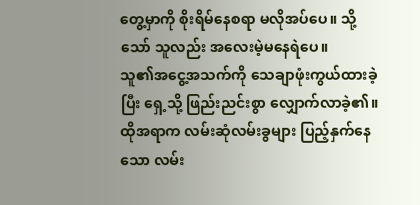တွေ့မှာကို စိုးရိမ်နေစရာ မလိုအပ်ပေ။ သို့သော် သူလည်း အလေးမဲ့မနေရဲပေ။
သူ၏အငွေ့အသက်ကို သေချာဖုံးကွယ်ထားခဲ့ပြီး ရှေ့သို့ ဖြည်းညင်းစွာ လျှောက်လာခဲ့၏။ ထိုအရာက လမ်းဆုံလမ်းခွများ ပြည့်နှက်နေသော လမ်း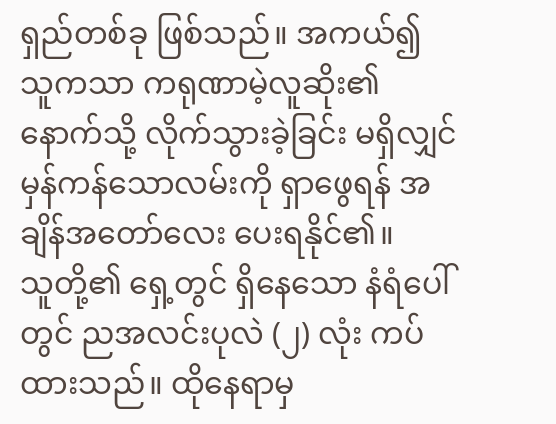ရှည်တစ်ခု ဖြစ်သည်။ အကယ်၍ သူကသာ ကရုဏာမဲ့လူဆိုး၏ နောက်သို့ လိုက်သွားခဲ့ခြင်း မရှိလျှင် မှန်ကန်သောလမ်းကို ရှာဖွေရန် အချိန်အတော်လေး ပေးရနိုင်၏။
သူတို့၏ ရှေ့တွင် ရှိနေသော နံရံပေါ်တွင် ညအလင်းပုလဲ (၂) လုံး ကပ်ထားသည်။ ထိုနေရာမှ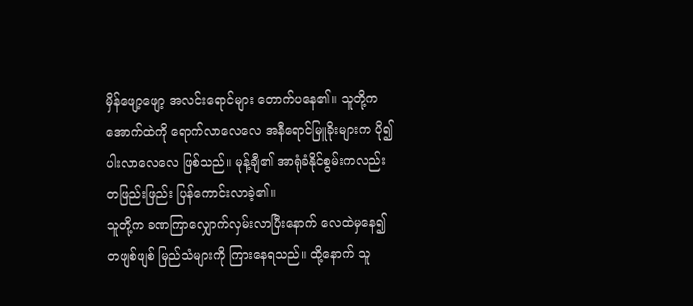မှိန်ဖျော့ဖျော့ အလင်းရောင်များ တောက်ပနေ၏။ သူတို့က အောက်ထဲကို ရောက်လာလေလေ အနီရောင်မြူခိုးများက ပို၍ ပါးလာလေလေ ဖြစ်သည်။ မုန့်ချီ၏ အာရုံခံနိုင်စွမ်းကလည်း တဖြည်းဖြည်း ပြန်ကောင်းလာခဲ့၏။
သူတို့က ခဏကြာလျှောက်လှမ်းလာပြီးနောက် လေထဲမှနေ၍ တဖျစ်ဖျစ် မြည်သံများကို ကြားနေရသည်။ ထို့နောက် သူ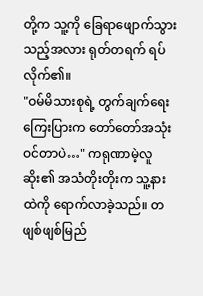တို့က သူ့ကို ခြေရာဖျောက်သွားသည့်အလား ရုတ်တရက် ရပ်လိုက်၏။
"ဝမ်မိသားစုရဲ့ တွက်ချက်ရေးကြေးပြားက တော်တော်အသုံးဝင်တာပဲ…" ကရုဏာမဲ့လူဆိုး၏ အသံတိုးတိုးက သူ့နားထဲကို ရောက်လာခဲ့သည်။ တဖျစ်ဖျစ်မြည်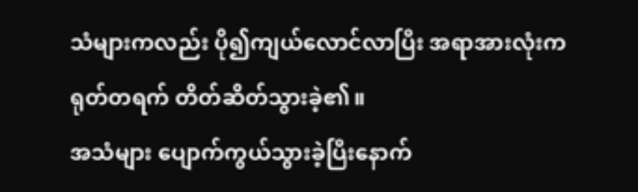သံများကလည်း ပို၍ကျယ်လောင်လာပြီး အရာအားလုံးက ရုတ်တရက် တိတ်ဆိတ်သွားခဲ့၏။
အသံများ ပျောက်ကွယ်သွားခဲ့ပြီးနောက်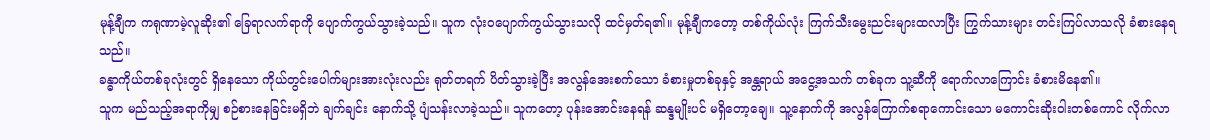မုန့်ချီက ကရုဏာမဲ့လူဆိုး၏ ခြေရာလက်ရာကို ပျောက်ကွယ်သွားခဲ့သည်။ သူက လုံးဝပျောက်ကွယ်သွားသလို ထင်မှတ်ရ၏။ မုန့်ချီကတော့ တစ်ကိုယ်လုံး ကြက်သီးမွေးညင်းများထလာပြီး ကြွက်သားများ တင်းကြပ်လာသလို ခံစားနေရသည်။
ခန္ဓာကိုယ်တစ်ခုလုံးတွင် ရှိနေသော ကိုယ်တွင်းပေါက်များအားလုံးလည်း ရုတ်တရက် ပိတ်သွားခဲ့ပြီး အလွန်အေးစက်သော ခံစားမှုတစ်ခုနှင့် အန္တရာယ် အငွေ့အသက် တစ်ခုက သူ့ဆီကို ရောက်လာကြောင်း ခံစားမိနေ၏။
သူက မည်သည့်အရာကိုမျှ စဉ်စားနေခြင်းမရှိဘဲ ချက်ချင်း နောက်သို့ ပျံသန်းလာခဲ့သည်။ သူကတော့ ပုန်းအောင်းနေရန် ဆန္ဒမျိုးပင် မရှိတော့ချေ။ သူ့နောက်ကို အလွန်ကြောက်စရာကောင်းသော မကောင်းဆိုးဝါးတစ်ကောင် လိုက်လာ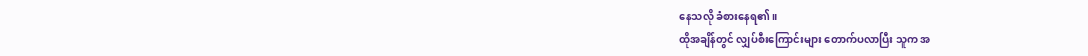နေသလို ခံစားနေရ၏။
ထိုအချိန်တွင် လျှပ်စီးကြောင်းများ တောက်ပလာပြီး သူက အ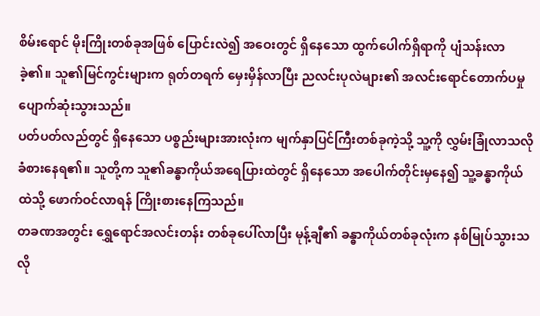စိမ်းရောင် မိုးကြိုးတစ်ခုအဖြစ် ပြောင်းလဲ၍ အဝေးတွင် ရှိနေသော ထွက်ပေါက်ရှိရာကို ပျံသန်းလာခဲ့၏။ သူ၏မြင်ကွင်းများက ရုတ်တရက် မှေးမှိန်လာပြီး ညလင်းပုလဲများ၏ အလင်းရောင်တောက်ပမှု ပျောက်ဆုံးသွားသည်။
ပတ်ပတ်လည်တွင် ရှိနေသော ပစ္စည်းများအားလုံးက မျက်နှာပြင်ကြီးတစ်ခုကဲ့သို့ သူ့ကို လွှမ်းခြုံလာသလို ခံစားနေရ၏။ သူတို့က သူ၏ခန္ဓာကိုယ်အရေပြားထဲတွင် ရှိနေသော အပေါက်တိုင်းမှနေ၍ သူ့ခန္ဓာကိုယ်ထဲသို့ ဖောက်ဝင်လာရန် ကြိုးစားနေကြသည်။
တခဏအတွင်း ရွှေရောင်အလင်းတန်း တစ်ခုပေါ်လာပြီး မုန့်ချီ၏ ခန္ဓာကိုယ်တစ်ခုလုံးက နစ်မြုပ်သွားသလို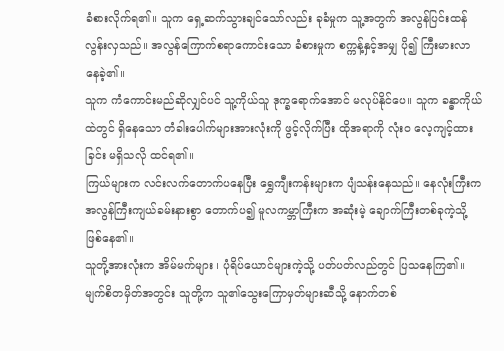ခံစားလိုက်ရ၏။ သူက ရှေ့ဆက်သွားချင်သော်လည်း ခုခံမှုက သူ့အတွက် အလွန်ပြင်းထန်လွန်းလှသည်။ အလွန်ကြောက်စရာကောင်းသော ခံစားမှုက စက္ကန့်နှင့်အမျှ ပို၍ ကြီးမားလာနေခဲ့၏။
သူက ကံကောင်းမည်ဆိုလျှင်ပင် သူ့ကိုယ်သူ ဒုက္ခရောက်အောင် မလုပ်နိုင်ပေ။ သူက ခန္ဓာကိုယ်ထဲတွင် ရှိနေသော တံခါးပေါက်များအားလုံးကို ဖွင့်လိုက်ပြီး ထိုအရာကို လုံးဝ လေ့ကျင့်ထားခြင်း မရှိသလို ထင်ရ၏။
ကြယ်များက လင်းလက်တောက်ပနေပြီး ရွှေကျီးကန်းများက ပျံသန်းနေသည်။ နေလုံးကြီးက အလွန်ကြီးကျယ်ခမ်းနားစွာ တောက်ပ၍ မူလကမ္ဘာကြီးက အဆုံးမဲ့ ချောက်ကြီးတစ်ခုကဲ့သို့ ဖြစ်နေ၏။
သူတို့အားလုံးက အိမ်မက်များ ၊ ပုံရိပ်ယောင်များကဲ့သို့ ပတ်ပတ်လည်တွင် ပြသနေကြ၏။ မျက်စိတမှိတ်အတွင်း သူတို့က သူ၏သွေးကြောမှတ်များဆီသို့ နောက်တစ်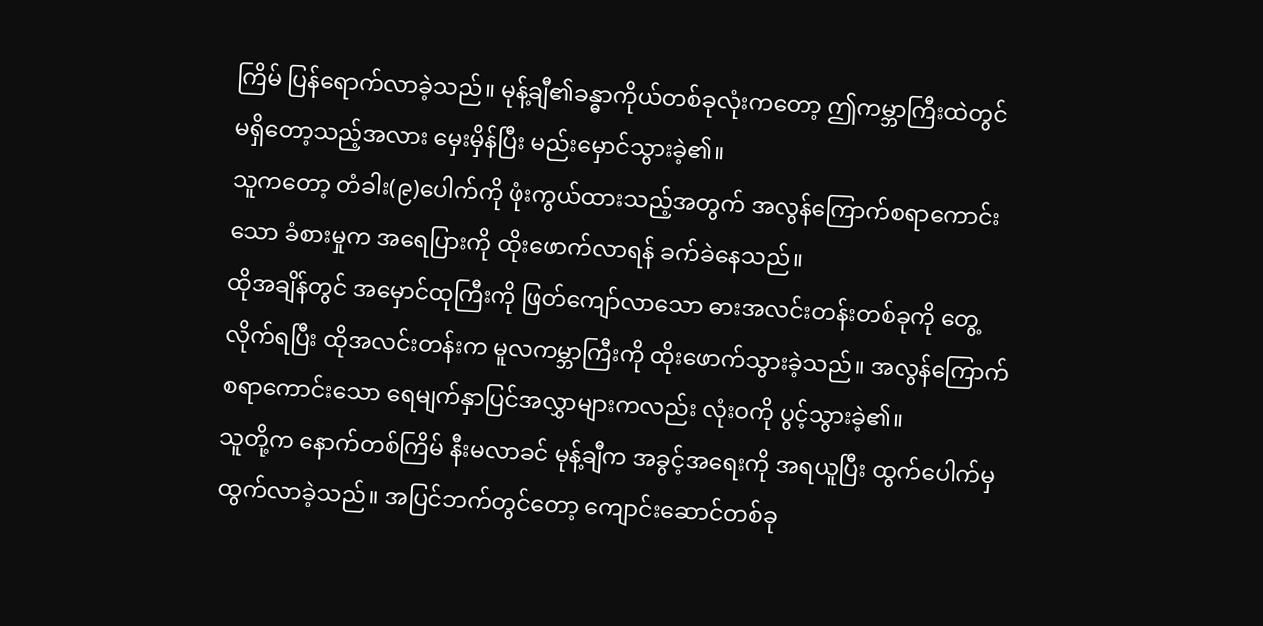ကြိမ် ပြန်ရောက်လာခဲ့သည်။ မုန့်ချီ၏ခန္ဓာကိုယ်တစ်ခုလုံးကတော့ ဤကမ္ဘာကြီးထဲတွင် မရှိတော့သည့်အလား မှေးမှိန်ပြီး မည်းမှောင်သွားခဲ့၏။
သူကတော့ တံခါး(၉)ပေါက်ကို ဖုံးကွယ်ထားသည့်အတွက် အလွန်ကြောက်စရာကောင်းသော ခံစားမှုက အရေပြားကို ထိုးဖောက်လာရန် ခက်ခဲနေသည်။
ထိုအချိန်တွင် အမှောင်ထုကြီးကို ဖြတ်ကျော်လာသော ဓားအလင်းတန်းတစ်ခုကို တွေ့လိုက်ရပြီး ထိုအလင်းတန်းက မူလကမ္ဘာကြီးကို ထိုးဖောက်သွားခဲ့သည်။ အလွန်ကြောက်စရာကောင်းသော ရေမျက်နှာပြင်အလွှာများကလည်း လုံးဝကို ပွင့်သွားခဲ့၏။
သူတို့က နောက်တစ်ကြိမ် နီးမလာခင် မုန့်ချီက အခွင့်အရေးကို အရယူပြီး ထွက်ပေါက်မှ ထွက်လာခဲ့သည်။ အပြင်ဘက်တွင်တော့ ကျောင်းဆောင်တစ်ခု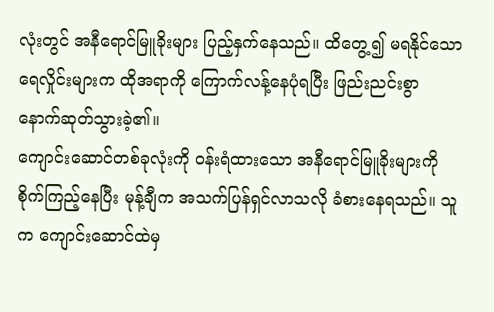လုံးတွင် အနီရောင်မြူခိုးများ ပြည့်နှက်နေသည်။ ထိတွေ့၍ မရနိုင်သော ရေလှိုင်းများက ထိုအရာကို ကြောက်လန့်နေပုံရပြီး ဖြည်းညင်းစွာ နောက်ဆုတ်သွားခဲ့၏။
ကျောင်းဆောင်တစ်ခုလုံးကို ဝန်းရံထားသော အနီရောင်မြူခိုးများကို စိုက်ကြည့်နေပြီး မုန့်ချီက အသက်ပြန်ရှင်လာသလို ခံစားနေရသည်။ သူက ကျောင်းဆောင်ထဲမှ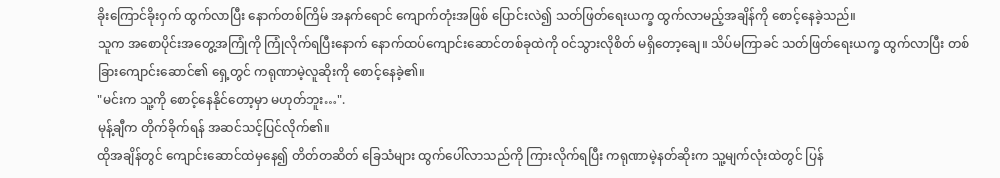ခိုးကြောင်ခိုးဝှက် ထွက်လာပြီး နောက်တစ်ကြိမ် အနက်ရောင် ကျောက်တုံးအဖြစ် ပြောင်းလဲ၍ သတ်ဖြတ်ရေးယက္ခ ထွက်လာမည့်အချိန်ကို စောင့်နေခဲ့သည်။
သူက အစောပိုင်းအတွေ့အကြုံကို ကြုံလိုက်ရပြီးနောက် နောက်ထပ်ကျောင်းဆောင်တစ်ခုထဲကို ဝင်သွားလိုစိတ် မရှိတော့ချေ။ သိပ်မကြာခင် သတ်ဖြတ်ရေးယက္ခ ထွက်လာပြီး တစ်ခြားကျောင်းဆောင်၏ ရှေ့တွင် ကရုဏာမဲ့လူဆိုးကို စောင့်နေခဲ့၏။
"မင်းက သူ့ကို စောင့်နေနိုင်တော့မှာ မဟုတ်ဘူး…".
မုန့်ချီက တိုက်ခိုက်ရန် အဆင်သင့်ပြင်လိုက်၏။
ထိုအချိန်တွင် ကျောင်းဆောင်ထဲမှနေ၍ တိတ်တဆိတ် ခြေသံများ ထွက်ပေါ်လာသည်ကို ကြားလိုက်ရပြီး ကရုဏာမဲ့နတ်ဆိုးက သူ့မျက်လုံးထဲတွင် ပြန်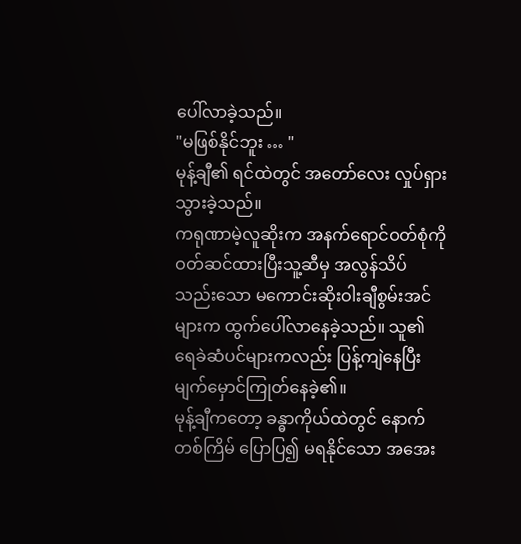ပေါ်လာခဲ့သည်။
"မဖြစ်နိုင်ဘူး … "
မုန့်ချီ၏ ရင်ထဲတွင် အတော်လေး လှုပ်ရှားသွားခဲ့သည်။
ကရုဏာမဲ့လူဆိုးက အနက်ရောင်ဝတ်စုံကို ဝတ်ဆင်ထားပြီးသူ့ဆီမှ အလွန်သိပ်သည်းသော မကောင်းဆိုးဝါးချီစွမ်းအင်များက ထွက်ပေါ်လာနေခဲ့သည်။ သူ၏ ရေခဲဆံပင်များကလည်း ပြန့်ကျဲနေပြီး မျက်မှောင်ကြုတ်နေခဲ့၏။
မုန့်ချီကတော့ ခန္ဓာကိုယ်ထဲတွင် နောက်တစ်ကြိမ် ပြောပြ၍ မရနိုင်သော အအေး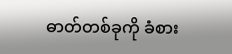ဓာတ်တစ်ခုကို ခံစား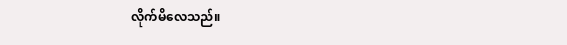လိုက်မိလေသည်။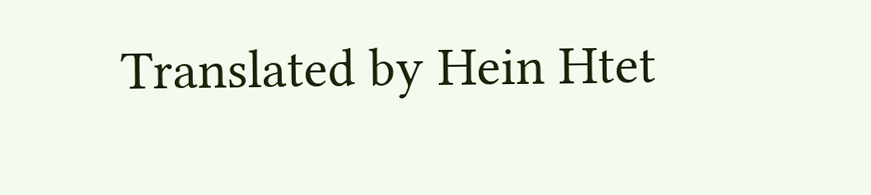Translated by Hein Htet